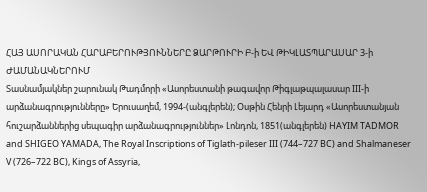ՀԱՅ ԱՍՈՐԱԿԱՆ ՀԱՐԱԲԵՐՈՒԹՅՈՒՆՆԵՐԸ ՁԱՐԹՈՒՐԻ Բ-ի ԵՎ ԹԻԿԼԱՏՊԱՐԱՍԱՐ 3-ի ԺԱՄԱՆԱԿՆԵՐՈՒՄ
Տասնամյակներ շարունակ Թադմորի «Ասորեստանի թագավոր Թիգլաթպալասար III-ի արձանագրությունները» Երուսաղեմ, 1994-(անգլերեն); Օսթին Հենրի Լեյարդ «Ասորեստանյան հուշարձաններից սեպագիր արձանագրություններ» Լոնդոն, 1851(անգլերեն) HAYIM TADMOR and SHIGEO YAMADA, The Royal Inscriptions of Tiglath-pileser III (744–727 BC) and Shalmaneser V (726–722 BC), Kings of Assyria,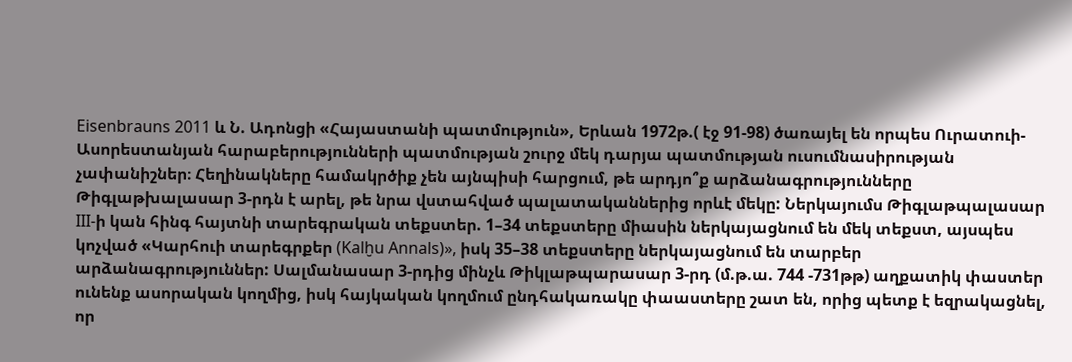Eisenbrauns 2011 և Ն. Ադոնցի «Հայաստանի պատմություն», Երևան 1972թ.( էջ 91-98) ծառայել են որպես Ուրատուի-Ասորեստանյան հարաբերությունների պատմության շուրջ մեկ դարյա պատմության ուսումնասիրության չափանիշներ։ Հեղինակները համակրծիք չեն այնպիսի հարցում, թե արդյո՞ք արձանագրությունները Թիգլաթխալասար 3-րդն է արել, թե նրա վստահված պալատականներից որևէ մեկը: Ներկայումս Թիգլաթպալասար III-ի կան հինգ հայտնի տարեգրական տեքստեր. 1–34 տեքստերը միասին ներկայացնում են մեկ տեքստ, այսպես կոչված «Կարհուի տարեգրքեր (Kalḫu Annals)», իսկ 35–38 տեքստերը ներկայացնում են տարբեր արձանագրություններ: Սալմանասար 3-րդից մինչև Թիկլաթպարասար 3-րդ (մ.թ.ա. 744 -731թթ) աղքատիկ փաստեր ունենք ասորական կողմից, իսկ հայկական կողմում ընդհակառակը փաաստերը շատ են, որից պետք է եզրակացնել, որ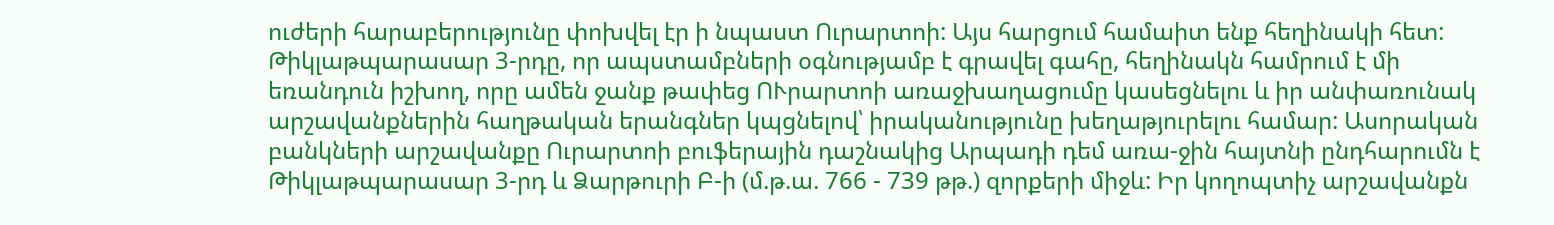ուժերի հարաբերությունը փոխվել էր ի նպաստ Ուրարտոի: Այս հարցում համաիտ ենք հեղինակի հետ: Թիկլաթպարասար 3-րդը, որ ապստամբների օգնությամբ է գրավել գահը, հեղինակն համրում է մի եռանդուն իշխող, որը ամեն ջանք թափեց ՈՒրարտոի առաջխաղացումը կասեցնելու և իր անփառունակ արշավանքներին հաղթական երանգներ կպցնելով՝ իրականությունը խեղաթյուրելու համար: Ասորական բանկների արշավանքը Ուրարտոի բուֆերային դաշնակից Արպադի դեմ առա-ջին հայտնի ընդհարումն է Թիկլաթպարասար 3-րդ և Ձարթուրի Բ-ի (մ.թ.ա. 766 - 739 թթ.) զորքերի միջև: Իր կողոպտիչ արշավանքն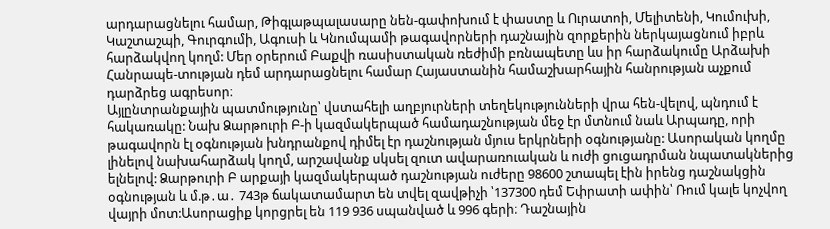արդարացնելու համար, Թիգլաթպալասարը նեն-գափոխում է փաստը և Ուրատոի, Մելիտենի, Կումուխի, Կաշտաշպի, Գուրգումի, Ագուսի և Կնումպամի թագավորների դաշնային զորքերին ներկայացնում իբրև հարձակվող կողմ: Մեր օրերում Բաքվի ռասիստական ռեժիմի բռնապետը ևս իր հարձակումը Արձախի Հանրապե-տության դեմ արդարացնելու համար Հայաստանին համաշխարհային հանրության աչքում դարձրեց ագրեսոր։
Այլընտրանքային պատմությունը՝ վստահելի աղբյուրների տեղեկությունների վրա հեն-վելով, պնդում է հակառակը: Նախ Ձարթուրի Բ-ի կազմակերպած համադաշնության մեջ էր մտնում նաև Արպադը, որի թագավորն էլ օգնության խնդրանքով դիմել էր դաշնության մյուս երկրների օգնությանը: Ասորական կողմը լինելով նախահարձակ կողմ, արշավանք սկսել զուտ ավարառուական և ուժի ցուցադրման նպատակներից ելնելով: Ձարթուրի Բ արքայի կազմակերպած դաշնության ուժերը 98600 շտապել էին իրենց դաշնակցին օգնության և մ.թ․ա․ 743թ ճակատամարտ են տվել զավթիչի ՝137300 դեմ Եփրատի ափին՝ Ռում կալե կոչվող վայրի մոտ:Ասորացիք կորցրել են 119 936 սպանված և 996 գերի։ Դաշնային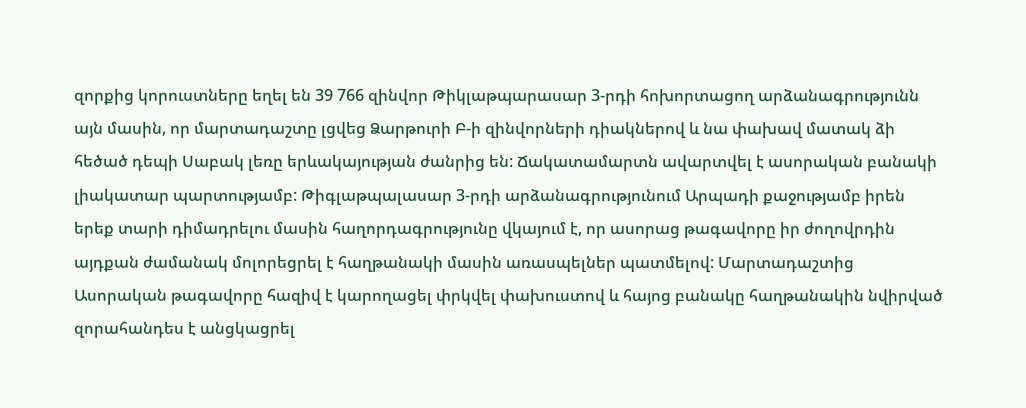զորքից կորուստները եղել են 39 766 զինվոր Թիկլաթպարասար 3-րդի հոխորտացող արձանագրությունն այն մասին, որ մարտադաշտը լցվեց Ձարթուրի Բ-ի զինվորների դիակներով և նա փախավ մատակ ձի հեծած դեպի Սաբակ լեռը երևակայության ժանրից են: Ճակատամարտն ավարտվել է ասորական բանակի լիակատար պարտությամբ: Թիգլաթպալասար 3-րդի արձանագրությունում Արպադի քաջությամբ իրեն երեք տարի դիմադրելու մասին հաղորդագրությունը վկայում է, որ ասորաց թագավորը իր ժողովրդին այդքան ժամանակ մոլորեցրել է հաղթանակի մասին առասպելներ պատմելով: Մարտադաշտից Ասորական թագավորը հազիվ է կարողացել փրկվել փախուստով և հայոց բանակը հաղթանակին նվիրված զորահանդես է անցկացրել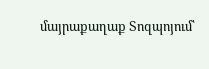մայրաքաղաք Տոզպոյում՝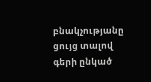բնակչությանը ցույց տալով գերի ընկած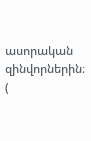ասորական զինվորներին։ (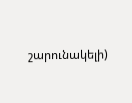շարունակելի)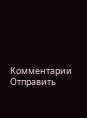Комментарии
Отправить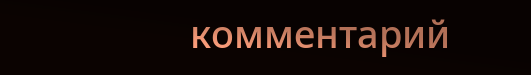комментарий